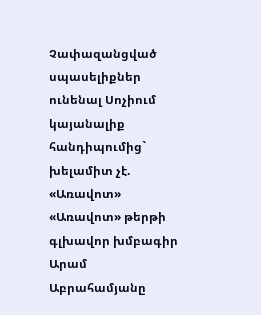Չափազանցված սպասելիքներ ունենալ Սոչիում կայանալիք հանդիպումից` խելամիտ չէ. «Առավոտ»
«Առավոտ» թերթի գլխավոր խմբագիր Արամ Աբրահամյանը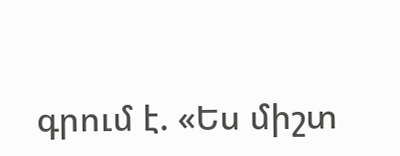գրում է. «Ես միշտ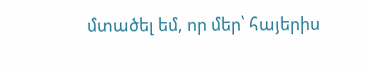մտածել եմ, որ մեր՝ հայերիս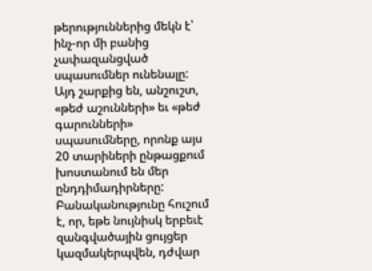թերություններից մեկն է՝ ինչ-որ մի բանից չափազանցված սպասումներ ունենալը:
Այդ շարքից են, անշուշտ, «թեժ աշունների» եւ «թեժ գարունների» սպասումները, որոնք այս 20 տարիների ընթացքում խոստանում են մեր ընդդիմադիրները: Բանականությունը հուշում է, որ, եթե նույնիսկ երբեւէ զանգվածային ցույցեր կազմակերպվեն, դժվար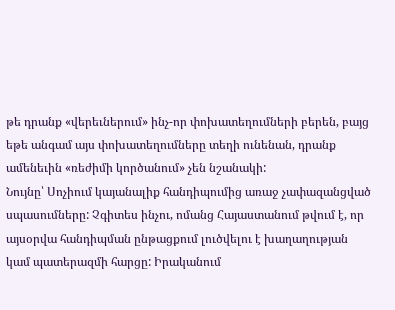թե դրանք «վերեւներում» ինչ-որ փոխատեղումների բերեն, բայց եթե անգամ այս փոխատեղումները տեղի ունենան, դրանք ամենեւին «ռեժիմի կործանում» չեն նշանակի:
Նույնը՝ Սոչիում կայանալիք հանդիպումից առաջ չափազանցված սպասումները: Չգիտես ինչու, ոմանց Հայաստանում թվում է, որ այսօրվա հանդիպման ընթացքում լուծվելու է խաղաղության կամ պատերազմի հարցը: Իրականում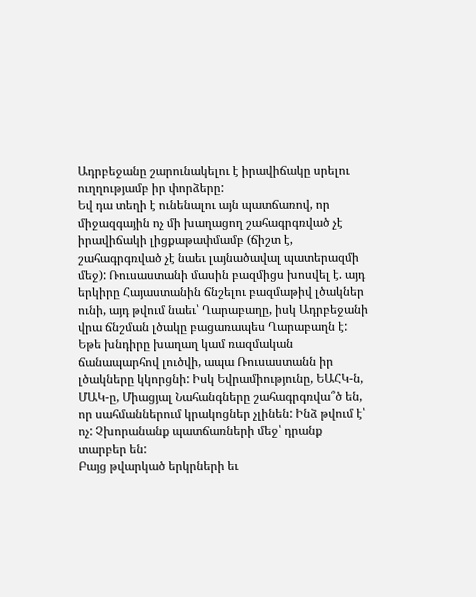Ադրբեջանը շարունակելու է իրավիճակը սրելու ուղղությամբ իր փորձերը:
Եվ դա տեղի է ունենալու այն պատճառով, որ միջազգային ոչ մի խաղացող շահագրգռված չէ իրավիճակի լիցքաթափմամբ (ճիշտ է, շահագրգռված չէ նաեւ լայնածավալ պատերազմի մեջ): Ռուսաստանի մասին բազմիցս խոսվել է. այդ երկիրը Հայաստանին ճնշելու բազմաթիվ լծակներ ունի, այդ թվում նաեւ՝ Ղարաբաղը, իսկ Ադրբեջանի վրա ճնշման լծակը բացառապես Ղարաբաղն է:
Եթե խնդիրը խաղաղ կամ ռազմական ճանապարհով լուծվի, ապա Ռուսաստանն իր լծակները կկորցնի: Իսկ Եվրամիությունը, ԵԱՀԿ-ն, ՄԱԿ-ը, Միացյալ Նահանգները շահագրգռվա՞ծ են, որ սահմաններում կրակոցներ չլինեն: Ինձ թվում է՝ ոչ: Չխորանանք պատճառների մեջ՝ դրանք տարբեր են:
Բայց թվարկած երկրների եւ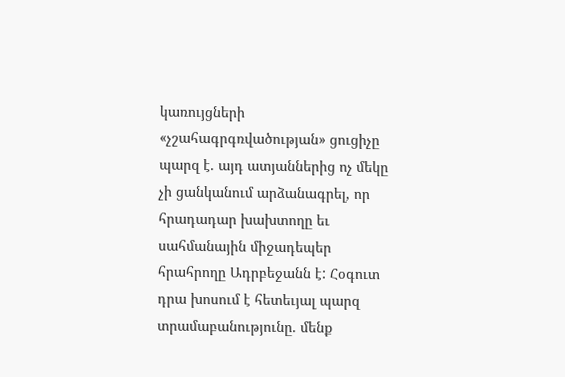կառույցների «չշահագրգռվածության» ցուցիչը պարզ է. այդ ատյաններից ոչ մեկը չի ցանկանում արձանագրել, որ հրադադար խախտողը եւ սահմանային միջադեպեր հրահրողը Ադրբեջանն է: Հօգուտ դրա խոսում է հետեւյալ պարզ տրամաբանությունը. մենք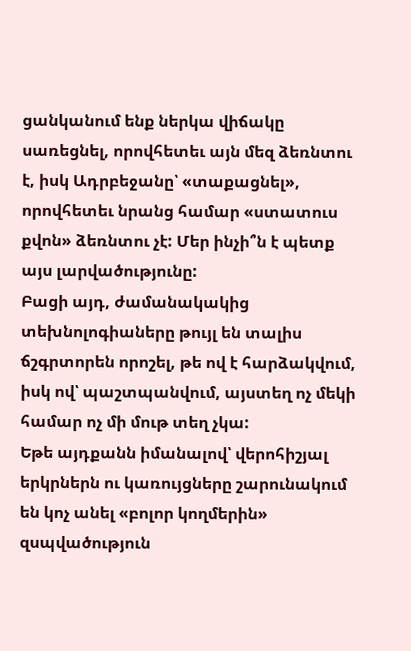ցանկանում ենք ներկա վիճակը սառեցնել, որովհետեւ այն մեզ ձեռնտու է, իսկ Ադրբեջանը՝ «տաքացնել», որովհետեւ նրանց համար «ստատուս քվոն» ձեռնտու չէ: Մեր ինչի՞ն է պետք այս լարվածությունը:
Բացի այդ, ժամանակակից տեխնոլոգիաները թույլ են տալիս ճշգրտորեն որոշել, թե ով է հարձակվում, իսկ ով՝ պաշտպանվում, այստեղ ոչ մեկի համար ոչ մի մութ տեղ չկա:
Եթե այդքանն իմանալով՝ վերոհիշյալ երկրներն ու կառույցները շարունակում են կոչ անել «բոլոր կողմերին» զսպվածություն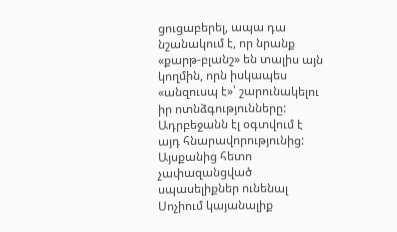ցուցաբերել, ապա դա նշանակում է, որ նրանք «քարթ-բլանշ» են տալիս այն կողմին, որն իսկապես «անզուսպ է»՝ շարունակելու իր ոտնձգությունները: Ադրբեջանն էլ օգտվում է այդ հնարավորությունից:
Այսքանից հետո չափազանցված սպասելիքներ ունենալ Սոչիում կայանալիք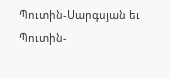Պուտին-Սարգսյան եւ Պուտին-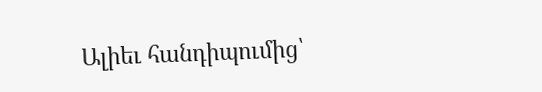Ալիեւ հանդիպումից՝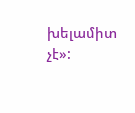խելամիտ չէ»: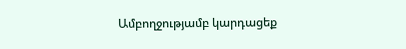Ամբողջությամբ կարդացեք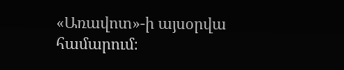«Առավոտ»-ի այսօրվա համարում։